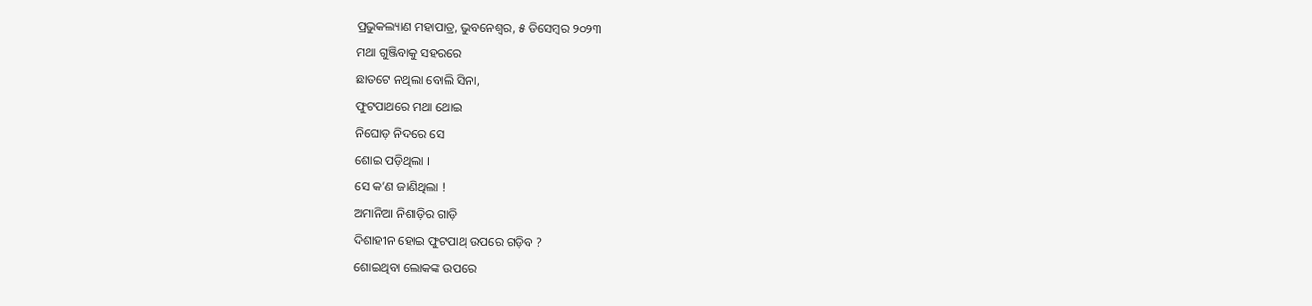ପ୍ରଭୁକଲ୍ୟାଣ ମହାପାତ୍ର, ଭୁବନେଶ୍ୱର, ୫ ଡିସେମ୍ବର ୨୦୨୩
ମଥା ଗୁଞ୍ଜିବାକୁ ସହରରେ
ଛାତଟେ ନଥିଲା ବୋଲି ସିନା,
ଫୁଟପାଥରେ ମଥା ଥୋଇ
ନିଘୋଡ଼ ନିଦରେ ସେ
ଶୋଇ ପଡ଼ିଥିଲା ।
ସେ କ’ଣ ଜାଣିଥିଲା !
ଅମାନିଆ ନିଶାଡ଼ିର ଗାଡ଼ି
ଦିଶାହୀନ ହୋଇ ଫୁଟପାଥ୍ ଉପରେ ଗଡ଼ିବ ?
ଶୋଇଥିବା ଲୋକଙ୍କ ଉପରେ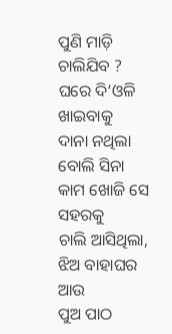ପୁଣି ମାଡ଼ି ଚାଲିଯିବ ?
ଘରେ ଦି’ଓଳି ଖାଇବାକୁ
ଦାନା ନଥିଲା ବୋଲି ସିନା
କାମ ଖୋଜି ସେ ସହରକୁ
ଚାଲି ଆସିଥିଲା,
ଝିଅ ବାହାଘର ଆଉ
ପୁଅ ପାଠ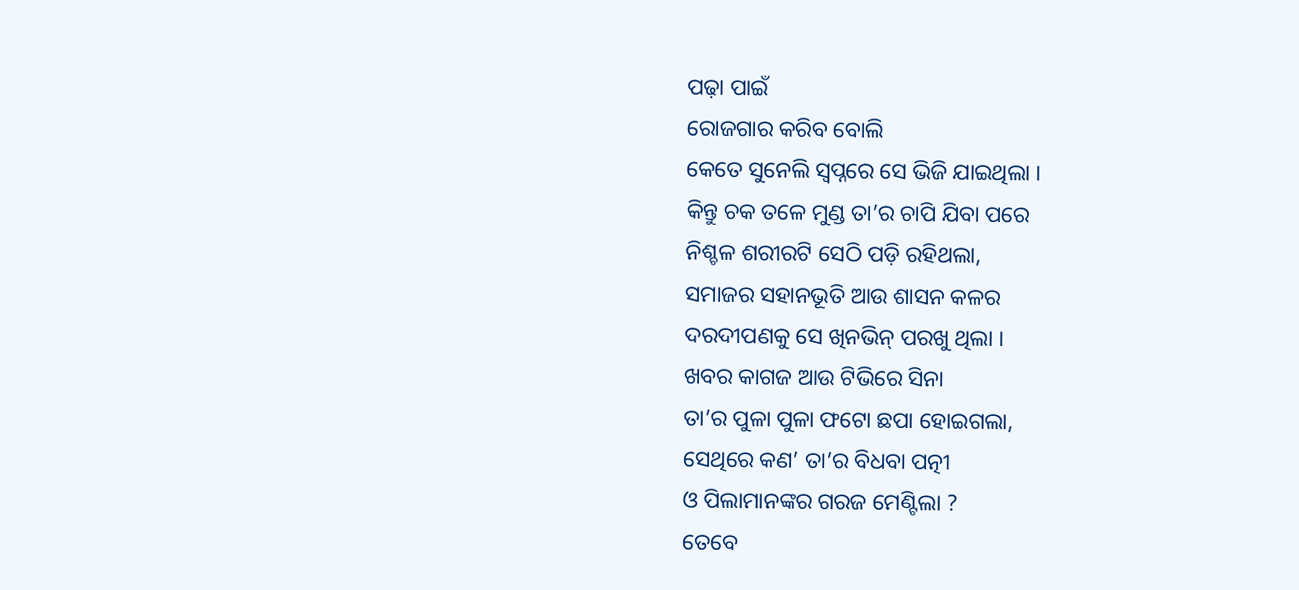ପଢ଼ା ପାଇଁ
ରୋଜଗାର କରିବ ବୋଲି
କେତେ ସୁନେଲି ସ୍ବପ୍ନରେ ସେ ଭିଜି ଯାଇଥିଲା ।
କିନ୍ତୁ ଚକ ତଳେ ମୁଣ୍ଡ ତା’ର ଚାପି ଯିବା ପରେ
ନିଶ୍ଚଳ ଶରୀରଟି ସେଠି ପଡ଼ି ରହିଥଲା,
ସମାଜର ସହାନଭୂତି ଆଉ ଶାସନ କଳର
ଦରଦୀପଣକୁ ସେ ଖିନଭିନ୍ ପରଖୁ ଥିଲା ।
ଖବର କାଗଜ ଆଉ ଟିଭିରେ ସିନା
ତା’ର ପୁଳା ପୁଳା ଫଟୋ ଛପା ହୋଇଗଲା,
ସେଥିରେ କଣ’ ତା’ର ବିଧବା ପତ୍ନୀ
ଓ ପିଲାମାନଙ୍କର ଗରଜ ମେଣ୍ଟିଲା ?
ତେବେ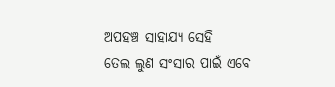ଅପହଞ୍ଚ ସାହାଯ୍ୟ ସେହି
ତେଲ ଲୁଣ ସଂସାର ପାଇଁ ଏବେ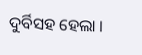ଦୁର୍ବିସହ ହେଲା ।